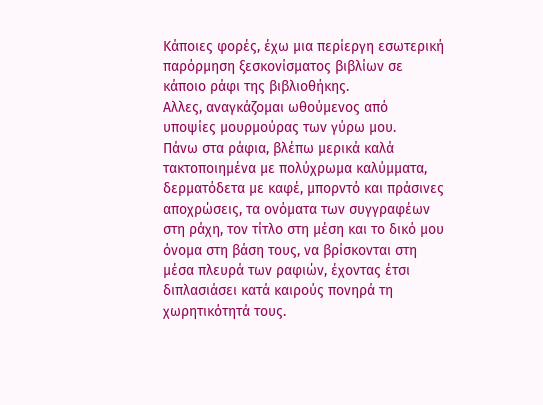Κάποιες φορές, έχω μια περίεργη εσωτερική παρόρμηση ξεσκονίσματος βιβλίων σε κάποιο ράφι της βιβλιοθήκης.
Αλλες, αναγκάζομαι ωθούμενος από υποψίες μουρμούρας των γύρω μου.
Πάνω στα ράφια, βλέπω μερικά καλά τακτοποιημένα με πολύχρωμα καλύμματα, δερματόδετα με καφέ, μπορντό και πράσινες αποχρώσεις, τα ονόματα των συγγραφέων στη ράχη, τον τίτλο στη μέση και το δικό μου όνομα στη βάση τους, να βρίσκονται στη μέσα πλευρά των ραφιών, έχοντας έτσι διπλασιάσει κατά καιρούς πονηρά τη χωρητικότητά τους.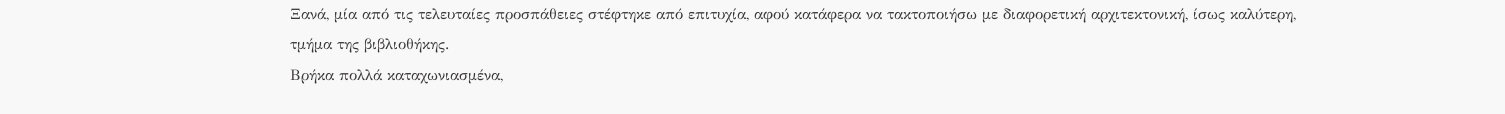Ξανά, μία από τις τελευταίες προσπάθειες στέφτηκε από επιτυχία, αφού κατάφερα να τακτοποιήσω με διαφορετική αρχιτεκτονική, ίσως καλύτερη, τμήμα της βιβλιοθήκης.
Βρήκα πολλά καταχωνιασμένα,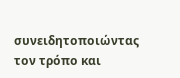συνειδητοποιώντας τον τρόπο και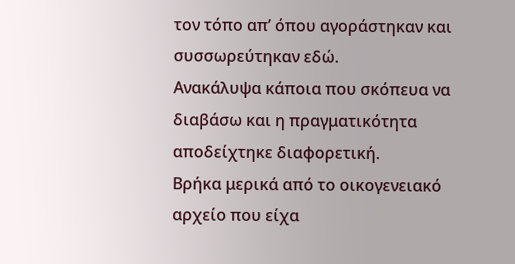τον τόπο απ’ όπου αγοράστηκαν και συσσωρεύτηκαν εδώ.
Ανακάλυψα κάποια που σκόπευα να διαβάσω και η πραγματικότητα αποδείχτηκε διαφορετική.
Βρήκα μερικά από το οικογενειακό αρχείο που είχα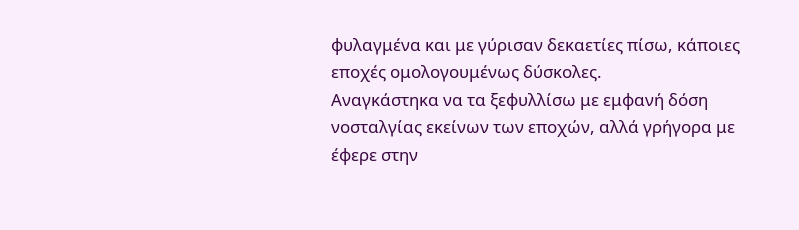φυλαγμένα και με γύρισαν δεκαετίες πίσω, κάποιες εποχές ομολογουμένως δύσκολες.
Αναγκάστηκα να τα ξεφυλλίσω με εμφανή δόση νοσταλγίας εκείνων των εποχών, αλλά γρήγορα με έφερε στην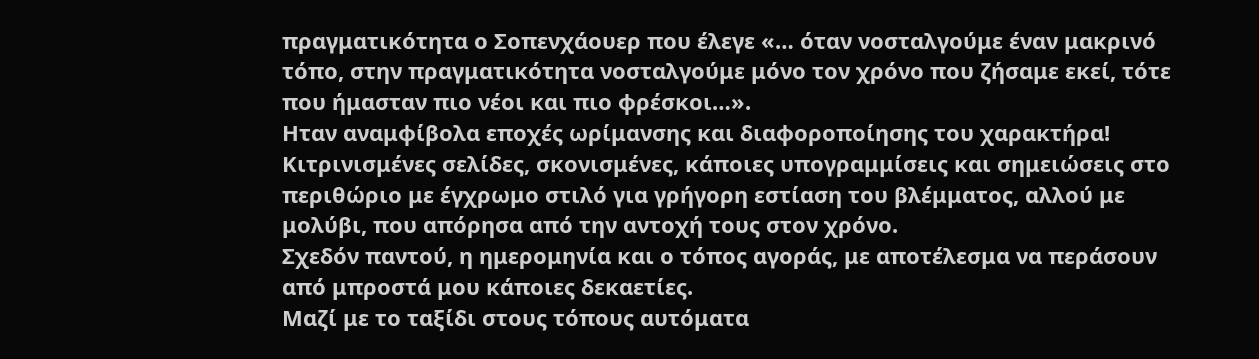πραγματικότητα ο Σοπενχάουερ που έλεγε «… όταν νοσταλγούμε έναν μακρινό τόπο, στην πραγματικότητα νοσταλγούμε μόνο τον χρόνο που ζήσαμε εκεί, τότε που ήμασταν πιο νέοι και πιο φρέσκοι…».
Ηταν αναμφίβολα εποχές ωρίμανσης και διαφοροποίησης του χαρακτήρα!
Κιτρινισμένες σελίδες, σκονισμένες, κάποιες υπογραμμίσεις και σημειώσεις στο περιθώριο με έγχρωμο στιλό για γρήγορη εστίαση του βλέμματος, αλλού με μολύβι, που απόρησα από την αντοχή τους στον χρόνο.
Σχεδόν παντού, η ημερομηνία και ο τόπος αγοράς, με αποτέλεσμα να περάσουν από μπροστά μου κάποιες δεκαετίες.
Μαζί με το ταξίδι στους τόπους αυτόματα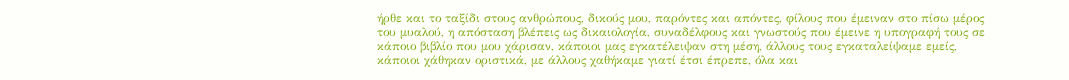ήρθε και το ταξίδι στους ανθρώπους, δικούς μου, παρόντες και απόντες, φίλους που έμειναν στο πίσω μέρος του μυαλού, η απόσταση βλέπεις ως δικαιολογία, συναδέλφους και γνωστούς που έμεινε η υπογραφή τους σε κάποιο βιβλίο που μου χάρισαν, κάποιοι μας εγκατέλειψαν στη μέση, άλλους τους εγκαταλείψαμε εμείς, κάποιοι χάθηκαν οριστικά, με άλλους χαθήκαμε γιατί έτσι έπρεπε, όλα και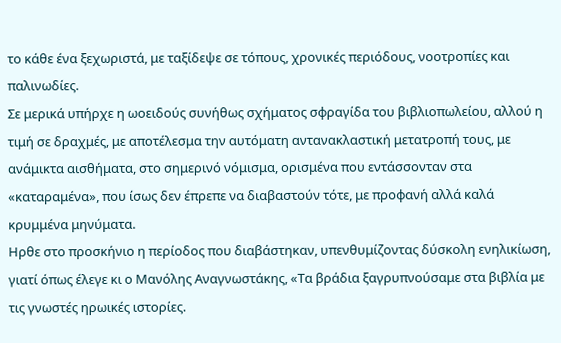το κάθε ένα ξεχωριστά, με ταξίδεψε σε τόπους, χρονικές περιόδους, νοοτροπίες και παλινωδίες.
Σε μερικά υπήρχε η ωοειδούς συνήθως σχήματος σφραγίδα του βιβλιοπωλείου, αλλού η τιμή σε δραχμές, με αποτέλεσμα την αυτόματη αντανακλαστική μετατροπή τους, με ανάμικτα αισθήματα, στο σημερινό νόμισμα, ορισμένα που εντάσσονταν στα «καταραμένα», που ίσως δεν έπρεπε να διαβαστούν τότε, με προφανή αλλά καλά κρυμμένα μηνύματα.
Ηρθε στο προσκήνιο η περίοδος που διαβάστηκαν, υπενθυμίζοντας δύσκολη ενηλικίωση, γιατί όπως έλεγε κι ο Μανόλης Αναγνωστάκης, «Τα βράδια ξαγρυπνούσαμε στα βιβλία με τις γνωστές ηρωικές ιστορίες.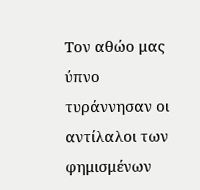Τον αθώο μας ύπνο τυράννησαν οι αντίλαλοι των φημισμένων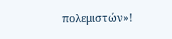πολεμιστών»!